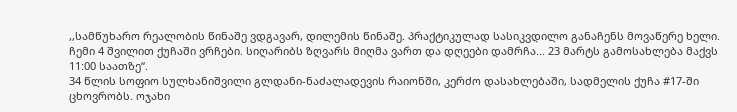,,სამწუხარო რეალობის წინაშე ვდგავარ, დილემის წინაშე. პრაქტიკულად სასიკვდილო განაჩენს მოვაწერე ხელი. ჩემი 4 შვილით ქუჩაში ვრჩები. სიღარიბს ზღვარს მიღმა ვართ და დღეები დამრჩა... 23 მარტს გამოსახლება მაქვს 11:00 საათზე“.
34 წლის სოფიო სულხანიშვილი გლდანი-ნაძალადევის რაიონში, კერძო დასახლებაში, სადმელის ქუჩა #17-ში ცხოვრობს. ოჯახი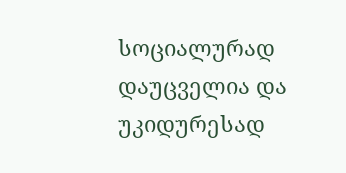სოციალურად დაუცველია და უკიდურესად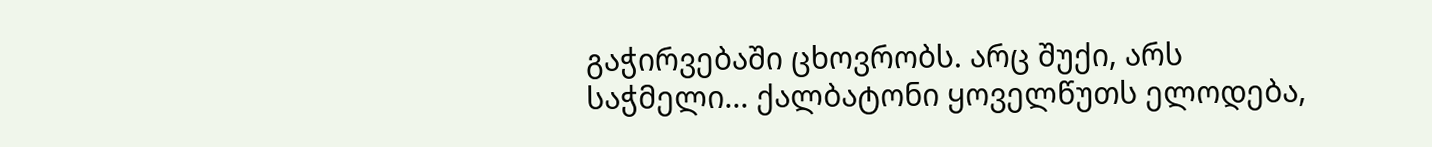გაჭირვებაში ცხოვრობს. არც შუქი, არს საჭმელი... ქალბატონი ყოველწუთს ელოდება,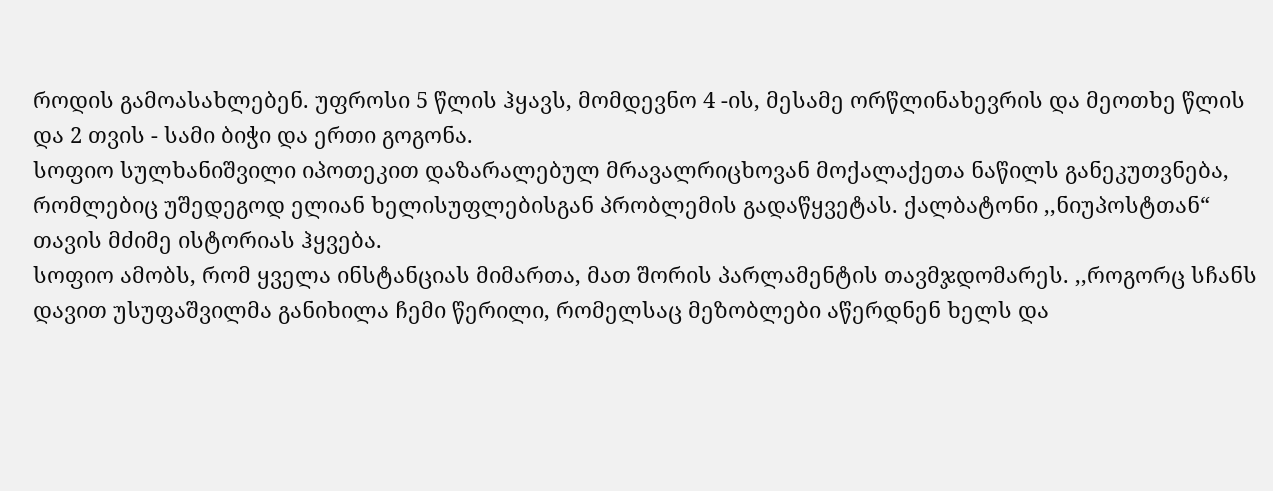როდის გამოასახლებენ. უფროსი 5 წლის ჰყავს, მომდევნო 4 -ის, მესამე ორწლინახევრის და მეოთხე წლის და 2 თვის - სამი ბიჭი და ერთი გოგონა.
სოფიო სულხანიშვილი იპოთეკით დაზარალებულ მრავალრიცხოვან მოქალაქეთა ნაწილს განეკუთვნება, რომლებიც უშედეგოდ ელიან ხელისუფლებისგან პრობლემის გადაწყვეტას. ქალბატონი ,,ნიუპოსტთან“ თავის მძიმე ისტორიას ჰყვება.
სოფიო ამობს, რომ ყველა ინსტანციას მიმართა, მათ შორის პარლამენტის თავმჯდომარეს. ,,როგორც სჩანს დავით უსუფაშვილმა განიხილა ჩემი წერილი, რომელსაც მეზობლები აწერდნენ ხელს და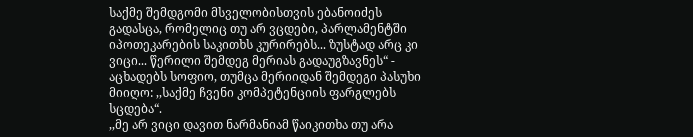საქმე შემდგომი მსველობისთვის ებანოიძეს გადასცა, რომელიც თუ არ ვცდები, პარლამენტში იპოთეკარების საკითხს კურირებს... ზუსტად არც კი ვიცი... წერილი შემდეგ მერიას გადაუგზავნეს“ - აცხადებს სოფიო, თუმცა მერიიდან შემდეგი პასუხი მიიღო: ,,საქმე ჩვენი კომპეტენციის ფარგლებს სცდება“.
,,მე არ ვიცი დავით ნარმანიამ წაიკითხა თუ არა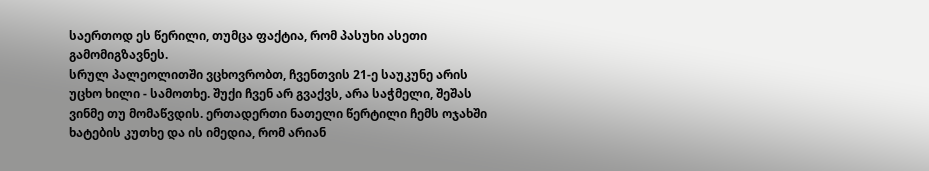საერთოდ ეს წერილი, თუმცა ფაქტია, რომ პასუხი ასეთი გამომიგზავნეს.
სრულ პალეოლითში ვცხოვრობთ, ჩვენთვის 21-ე საუკუნე არის უცხო ხილი - სამოთხე. შუქი ჩვენ არ გვაქვს, არა საჭმელი, შეშას ვინმე თუ მომაწვდის. ერთადერთი ნათელი წერტილი ჩემს ოჯახში ხატების კუთხე და ის იმედია, რომ არიან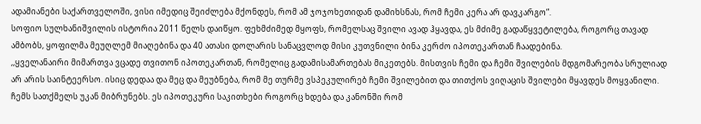ადამიანები საქართველოში, ვისი იმედიც შეიძლება მქონდეს, რომ ამ ჯოჯოხეთიდან დამიხსნას, რომ ჩემი კერა არ დავკარგო“.
სოფიო სულხანიშვილის ისტორია 2011 წელს დაიწყო. ფეხმძიმედ მყოფს, რომელსაც შვილი ავად ჰყავდა, ეს მძიმე გადაწყვეტილება, როგორც თავად ამბობს, ყოფილმა მეუღლემ მიაღებინა და 40 ათასი დოლარის სანაცვლოდ მისი კუთვნილი ბინა კერძო იპოთეკართან ჩაადებინა.
,,ყველანაირი მიმართვა ვცადე თვითონ იპოთეკართან, რომელიც გადამისამართებას მიკეთებს. მისთვის ჩემი და ჩემი შვილების მდგომარეობა სრულიად არ არის საინტეერსო. ისიც დედაა და მეც და მეუბნება, რომ მე თურმე ვსპეკულირებ ჩემი შვილებით და თითქოს ვიღაცის შვილები მყავდეს მოყვანილი. ჩემს სათქმელს უკან მიბრუნებს. ეს იპოთეკური საკითხები როგორც ხდება და კანონში რომ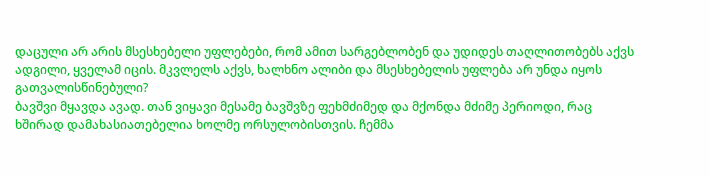დაცული არ არის მსესხებელი უფლებები, რომ ამით სარგებლობენ და უდიდეს თაღლითობებს აქვს ადგილი, ყველამ იცის. მკვლელს აქვს, ხალხნო ალიბი და მსესხებელის უფლება არ უნდა იყოს გათვალისწინებული?
ბავშვი მყავდა ავად. თან ვიყავი მესამე ბავშვზე ფეხმძიმედ და მქონდა მძიმე პერიოდი, რაც ხშირად დამახასიათებელია ხოლმე ორსულობისთვის. ჩემმა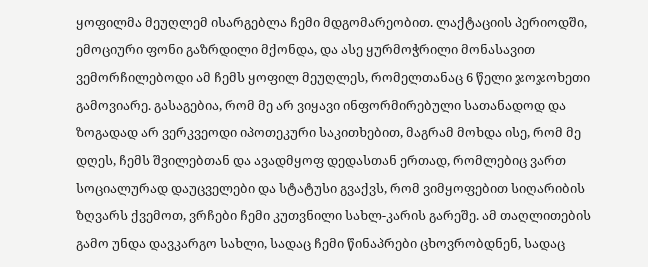ყოფილმა მეუღლემ ისარგებლა ჩემი მდგომარეობით. ლაქტაციის პერიოდში, ემოციური ფონი გაზრდილი მქონდა, და ასე ყურმოჭრილი მონასავით ვემორჩილებოდი ამ ჩემს ყოფილ მეუღლეს, რომელთანაც 6 წელი ჯოჯოხეთი გამოვიარე. გასაგებია, რომ მე არ ვიყავი ინფორმირებული სათანადოდ და ზოგადად არ ვერკვეოდი იპოთეკური საკითხებით, მაგრამ მოხდა ისე, რომ მე დღეს, ჩემს შვილებთან და ავადმყოფ დედასთან ერთად, რომლებიც ვართ სოციალურად დაუცველები და სტატუსი გვაქვს, რომ ვიმყოფებით სიღარიბის ზღვარს ქვემოთ, ვრჩები ჩემი კუთვნილი სახლ-კარის გარეშე. ამ თაღლითების გამო უნდა დავკარგო სახლი, სადაც ჩემი წინაპრები ცხოვრობდნენ, სადაც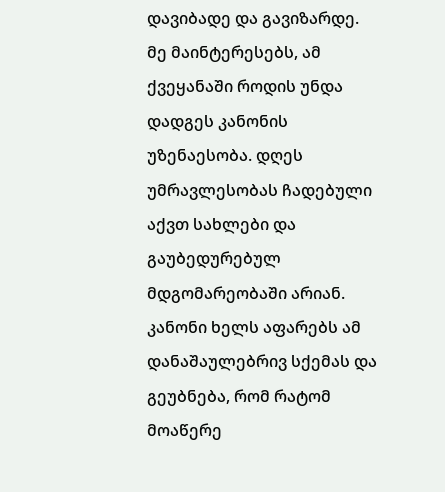დავიბადე და გავიზარდე.
მე მაინტერესებს, ამ ქვეყანაში როდის უნდა დადგეს კანონის უზენაესობა. დღეს უმრავლესობას ჩადებული აქვთ სახლები და გაუბედურებულ მდგომარეობაში არიან. კანონი ხელს აფარებს ამ დანაშაულებრივ სქემას და გეუბნება, რომ რატომ მოაწერე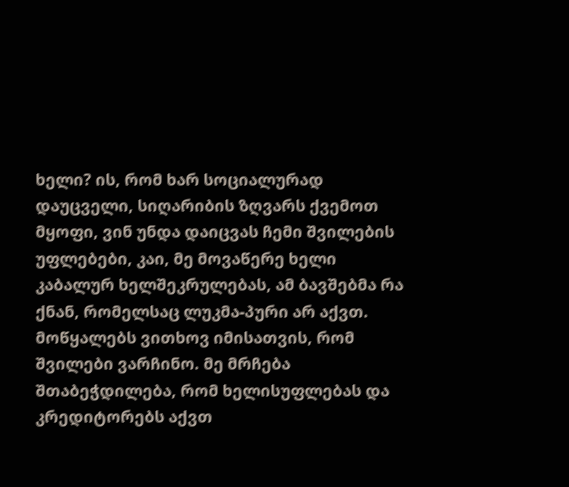ხელი? ის, რომ ხარ სოციალურად დაუცველი, სიღარიბის ზღვარს ქვემოთ მყოფი, ვინ უნდა დაიცვას ჩემი შვილების უფლებები, კაი, მე მოვაწერე ხელი კაბალურ ხელშეკრულებას, ამ ბავშებმა რა ქნან, რომელსაც ლუკმა-პური არ აქვთ. მოწყალებს ვითხოვ იმისათვის, რომ შვილები ვარჩინო. მე მრჩება შთაბეჭდილება, რომ ხელისუფლებას და კრედიტორებს აქვთ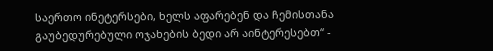საერთო ინეტერსები, ხელს აფარებენ და ჩემისთანა გაუბედურებული ოჯახების ბედი არ აინტერესებთ“ -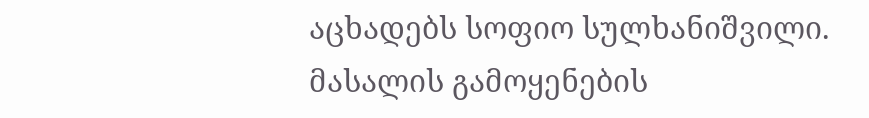აცხადებს სოფიო სულხანიშვილი.
მასალის გამოყენების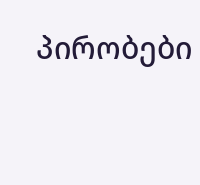პირობები